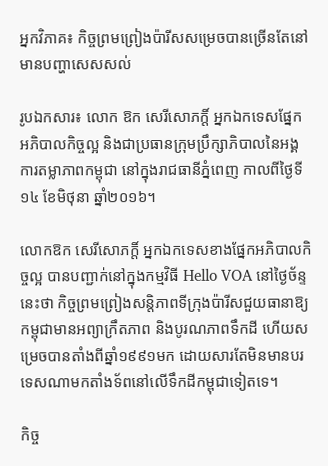អ្នកវិភាគ៖ កិច្ចព្រមព្រៀងប៉ារីសសម្រេចបានច្រើនតែនៅមានបញ្ហាសេសសល់

រូបឯកសារ៖ លោក ឱក សេរីសោភក្តិ៍ អ្នកឯកទេសផ្នែកអភិបាលកិច្ចល្អ និងជាប្រធានក្រុមប្រឹក្សាភិបាលនៃអង្គការតម្លាភាពកម្ពុជា នៅក្នុងរាជធានីភ្នំពេញ កាលពីថ្ងៃទី១៤ ខែមិថុនា ឆ្នាំ២០១៦។

លោកឱក សេរីសោភក្តិ៍ អ្នកឯកទេសខាងផ្នែកអភិបាលកិច្ចល្អ បានបញ្ជាក់នៅក្នុងកម្មវិធី Hello VOA នៅថ្ងៃច័ន្ទនេះថា កិច្ចព្រមព្រៀងសន្តិភាពទីក្រុងប៉ារីសជួយធានាឱ្យកម្ពុជាមានអព្យាក្រឹតភាព និងបូរណភាពទឹកដី ហើយសម្រេចបានតាំងពីឆ្នាំ១៩៩១មក ដោយសារតែមិនមានបរទេសណាមកតាំងទ័ពនៅលើទឹកដីកម្ពុជាទៀតទេ។

កិច្ច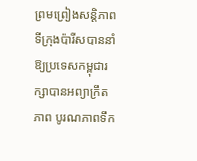ព្រមព្រៀងសន្តិភាពទីក្រុងប៉ារីសបាននាំឱ្យប្រទេសកម្ពុជារក្សាបានអព្យាក្រឹតភាព បូរណភាពទឹក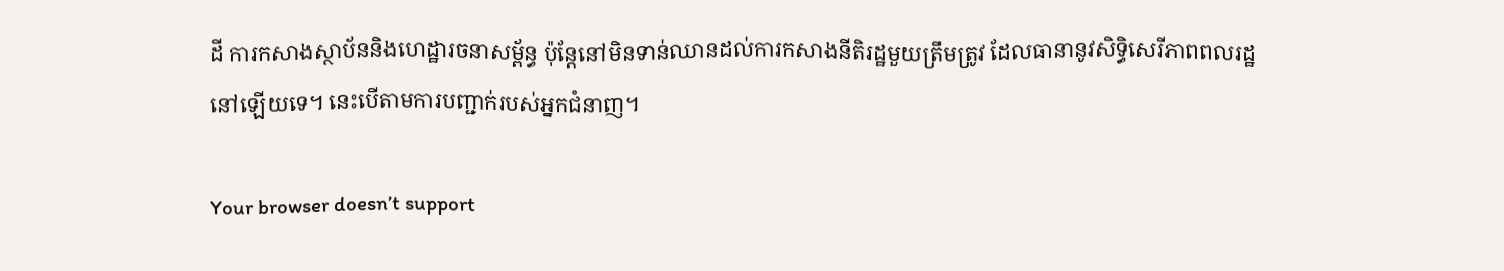ដី ការកសាងស្ថាប័ននិងហេដ្ឋារចនាសម្ព័ន្ធ ប៉ុន្តែនៅមិនទាន់ឈានដល់ការកសាងនីតិរដ្ឋមួយត្រឹមត្រូវ ដែលធានានូវសិទ្ធិសេរីភាពពលរដ្ឋនៅឡើយទេ។ នេះបើតាមការបញ្ជាក់របស់អ្នកជំនាញ។

Your browser doesn’t support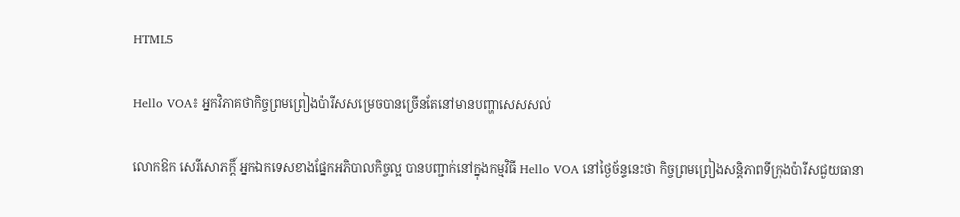HTML5

Hello VOA៖ អ្នកវិភាគថាកិច្ចព្រមព្រៀងប៉ារីសសម្រេចបានច្រើនតែនៅមានបញ្ហាសេសសល់

លោកឱក សេរីសោភក្តិ៍ អ្នកឯកទេសខាងផ្នែកអភិបាលកិច្ចល្អ បានបញ្ជាក់នៅក្នុងកម្មវិធី Hello VOA នៅថ្ងៃច័ន្ទនេះថា កិច្ចព្រមព្រៀងសន្តិភាពទីក្រុងប៉ារីសជួយធានា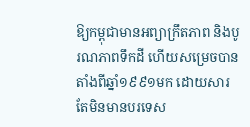ឱ្យកម្ពុជាមានអព្យាក្រឹតភាព និងបូរណភាពទឹកដី ហើយសម្រេចបានតាំងពីឆ្នាំ១៩៩១មក ដោយសារតែមិនមានបរទេស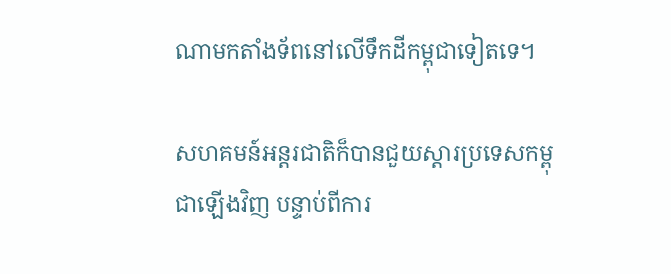ណាមកតាំងទ័ពនៅលើទឹកដីកម្ពុជាទៀតទេ។

សហគមន៍អន្តរជាតិក៏បានជួយស្តារប្រទេសកម្ពុជាឡើងវិញ បន្ទាប់ពីការ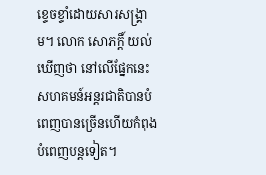ខ្ទេចខ្ទាំដោយសារសង្គ្រាម។ លោក សោភក្តិ៍ យល់ឃើញថា នៅលើផ្នែកនេះសហគមន៍អន្តរជាតិបានបំពេញបានច្រើនហើយកំពុងបំពេញបន្តទៀត។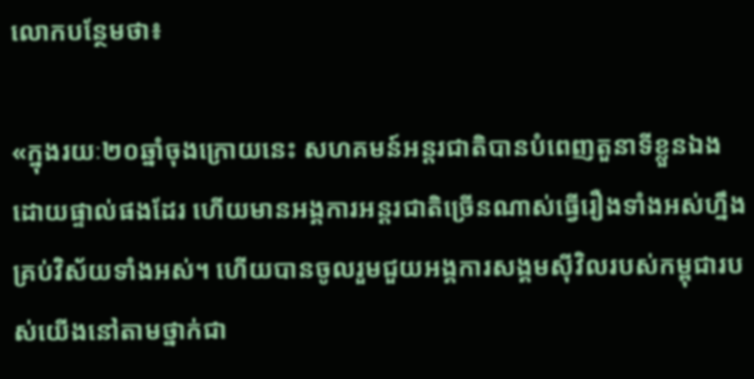លោកបន្ថែមថា៖

«ក្នុងរយៈ២០ឆ្នាំចុងក្រោយនេះ សហគមន៍អន្តរជាតិបានបំពេញតួនាទីខ្លួនឯងដោយផ្ទាល់ផងដែរ ហើយមានអង្គការអន្តរជាតិច្រើនណាស់ធ្វើរឿងទាំងអស់ហ្នឹងគ្រប់វិស័យទាំងអស់។ ហើយបានចូលរួមជួយអង្គការសង្គមស៊ីវិលរបស់កម្ពុជារបស់យើងនៅតាមថ្នាក់ជា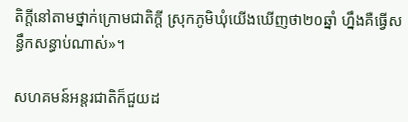តិក្តីនៅតាមថ្នាក់ក្រោមជាតិក្តី ស្រុកភូមិឃុំយើងឃើញថា២០ឆ្នាំ ហ្នឹងគឺធ្វើសន្ធឹកសន្ធាប់ណាស់‍»។

សហគមន៍អន្តរជាតិក៏ជួយដ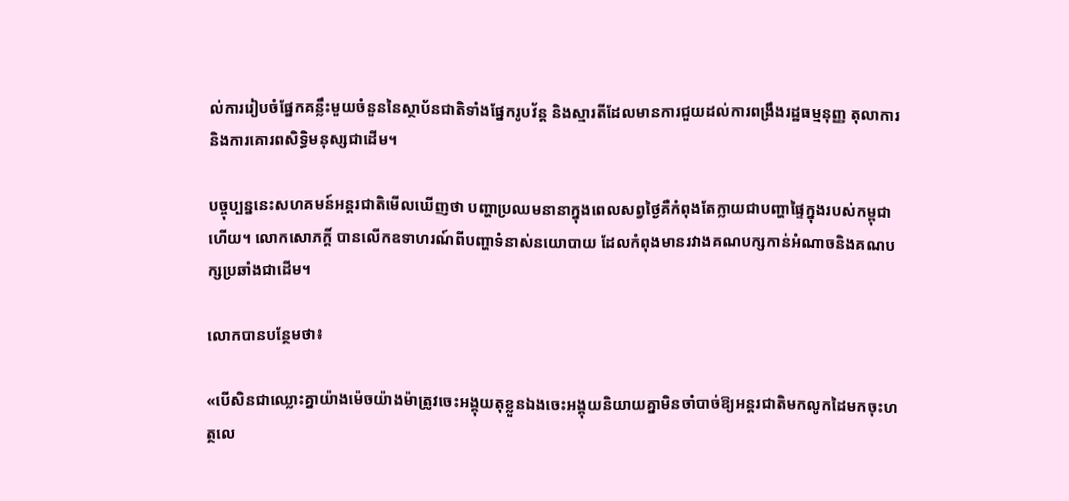ល់ការរៀបចំផ្នែកគន្លឹះមួយចំនួននៃស្ថាប័នជាតិទាំងផ្នែករូបវ័ន្ត និងស្មារតីដែលមានការជួយដល់ការពង្រឹងរដ្ឋធម្មនុញ្ញ តុលាការ និងការគោរពសិទ្ធិមនុស្សជាដើម។

បច្ចុប្បន្ននេះសហគមន៍អន្តរជាតិមើលឃើញថា បញ្ហាប្រឈមនានាក្នុងពេលសព្វថ្ងៃគឺកំពុងតែក្លាយជាបញ្ហាផ្ទៃក្នុងរបស់កម្ពុជាហើយ។ លោកសោភក្តិ៍ បានលើកឧទាហរណ៍ពីបញ្ហាទំនាស់នយោបាយ ដែលកំពុងមានរវាងគណបក្សកាន់អំណាចនិងគណបក្សប្រឆាំងជាដើម។

លោកបានបន្ថែមថា៖

«បើសិនជាឈ្លោះគ្នាយ៉ាងម៉េចយ៉ាងម៉ាត្រូវចេះអង្គុយតុខ្លួនឯងចេះអង្គុយនិយាយគ្នាមិនចាំបាច់ឱ្យអន្តរជាតិមកលូកដៃមកចុះហត្ថលេ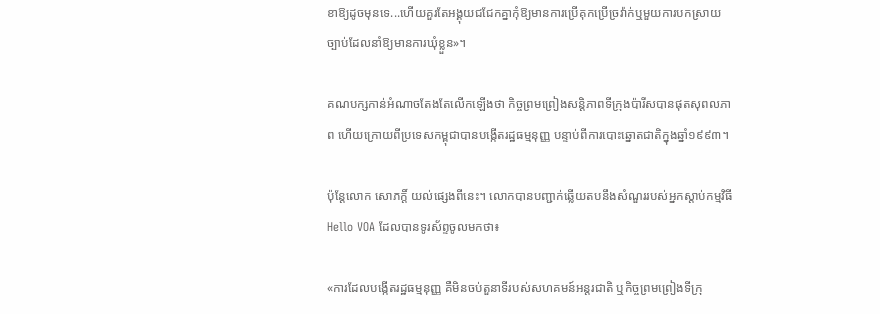ខាឱ្យដូចមុនទេ...ហើយគួរតែអង្គុយជជែកគ្នាកុំឱ្យមានការប្រើគុកប្រើច្រវ៉ាក់ឬមួយការបកស្រាយច្បាប់ដែលនាំឱ្យមានការឃុំខ្លួន‍»។

គណបក្សកាន់អំណាចតែងតែលើកឡើងថា កិច្ចព្រមព្រៀងសន្តិភាពទីក្រុងប៉ារីសបានផុតសុពលភាព ហើយក្រោយពីប្រទេសកម្ពុជាបានបង្កើតរដ្ឋធម្មនុញ្ញ បន្ទាប់ពីការបោះឆ្នោតជាតិក្នុងឆ្នាំ១៩៩៣។

ប៉ុន្តែលោក សោភក្តិ៍ យល់ផ្សេងពីនេះ។ លោកបានបញ្ជាក់ឆ្លើយតបនឹងសំណួររបស់អ្នកស្តាប់កម្មវិធី Hello VOA ដែលបានទូរស័ព្ទចូលមកថា៖

«ការដែលបង្កើតរដ្ឋធម្មនុញ្ញ គឺមិនចប់តួនាទីរបស់សហគមន៍អន្តរជាតិ ឬកិច្ចព្រមព្រៀងទីក្រុ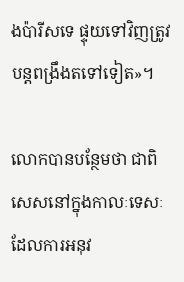ងប៉ារីសទេ ផ្ទុយទៅវិញត្រូវបន្តពង្រឹងតទៅទៀត‍»។

លោកបានបន្ថែមថា ជាពិសេសនៅក្នុងកាលៈទេសៈដែលការអនុវ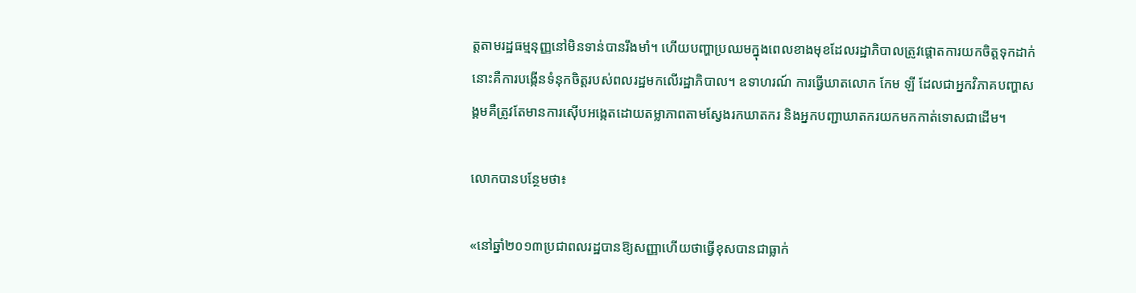ត្តតាមរដ្ឋធម្មនុញ្ញនៅមិនទាន់បានរឹងមាំ។ ហើយបញ្ហាប្រឈមក្នុងពេលខាងមុខដែលរដ្ឋាភិបាលត្រូវផ្តោតការយកចិត្តទុកដាក់នោះគឺការបង្កើនទំនុកចិត្តរបស់ពលរដ្ឋមកលើរដ្ឋាភិបាល។ ឧទាហរណ៍ ការធ្វើឃាតលោក កែម ឡី ដែលជាអ្នកវិភាគបញ្ហាសង្គមគឺត្រូវតែមានការស៊ើបអង្កេតដោយតម្លាភាពតាមស្វែងរកឃាតករ និងអ្នកបញ្ជាឃាតករយកមកកាត់ទោសជាដើម។

លោកបានបន្ថែមថា៖

«នៅឆ្នាំ២០១៣ប្រជាពលរដ្ឋបានឱ្យសញ្ញាហើយថាធ្វើខុសបានជាធ្លាក់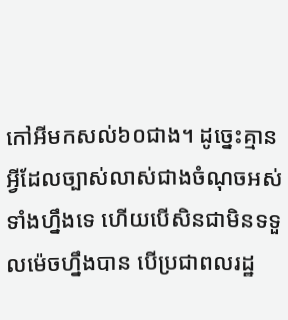កៅអីមកសល់៦០ជាង។ ដូច្នេះគ្មានអ្វីដែលច្បាស់លាស់ជាងចំណុចអស់ទាំងហ្នឹងទេ ហើយបើសិនជាមិនទទួលម៉េចហ្នឹងបាន បើប្រជាពលរដ្ឋ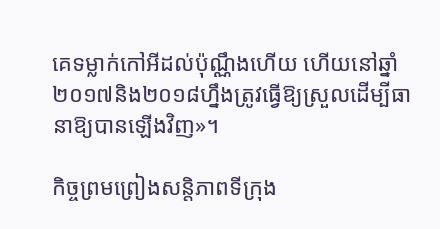គេទម្លាក់កៅអីដល់ប៉ុណ្ណឹងហើយ ហើយនៅឆ្នាំ២០១៧និង២០១៨ហ្នឹងត្រូវធ្វើឱ្យស្រួលដើម្បីធានាឱ្យបានឡើងវិញ‍»។

កិច្ចព្រមព្រៀងសន្តិភាពទីក្រុង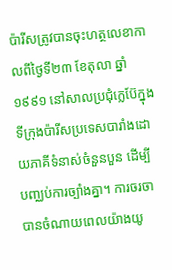ប៉ារីសត្រូវបានចុះហត្ថលេខាកាលពីថ្ងៃទី២៣ ខែតុលា ឆ្នាំ១៩៩១ នៅសាលប្រជុំក្លេប៊ែក្នុងទីក្រុងប៉ារីសប្រទេសបារាំងដោយភាគីទំនាស់ចំនួនបួន ដើម្បីបញ្ឈប់ការច្បាំងគ្នា។ ការចរចាបានចំណាយពេលយ៉ាងយូ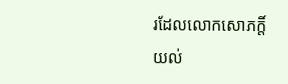រដែលលោកសោភក្តិ៍ យល់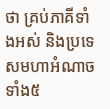ថា គ្រប់ភាគីទាំងអស់ និងប្រទេសមហាអំណាចទាំង៥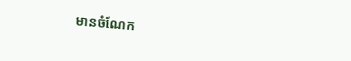មានចំណែក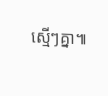ស្មើៗគ្នា៕